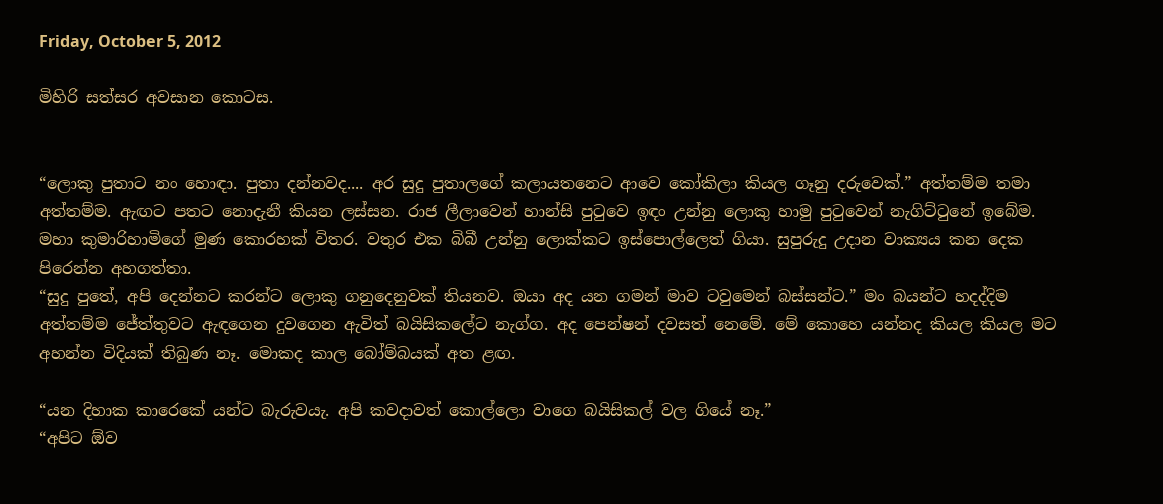Friday, October 5, 2012

මිහිරි සත්සර අවසාන කොටස.


“ලොකු පුතාට නං හොඳා. පුතා දන්නවද.... අර සුදු පුතාලගේ කලායතනෙට ආවෙ කෝකිලා කියල ගෑනු දරුවෙක්.” අත්තම්ම තමා අත්තම්ම. ඇඟට පතට නොදැනී කියන ලස්සන. රාජ ලීලාවෙන් හාන්සි පුටුවෙ ඉඳං උන්නු ලොකු හාමු පුටුවෙන් නැගිට්ටුනේ ඉබේම. මහා කුමාරිහාමිගේ මුණ කොරහක්‌ විතර. වතුර එක බිබී උන්නු ලොක්කට ඉස්පොල්ලෙත් ගියා. සුපුරුදු උදාන වාක්‍යය කන දෙක පිරෙන්න අහගත්තා.
“සුදු පුතේ, අපි දෙන්නට කරන්ට ලොකු ගනුදෙනුවක් තියනව. ඔයා අද යන ගමන් මාව ටවුමෙන් බස්සන්ට.” මං බයන්ට හදද්දිම අත්තම්ම ජේත්තුවට ඇඳගෙන දුවගෙන ඇවිත් බයිසිකලේට නැග්ග. අද පෙන්ෂන් දවසත් නෙමේ. මේ කොහෙ යන්නද කියල කියල මට අහන්න විදියක් තිබුණ නෑ. මොකද කාල බෝම්බයක් අත ළඟ.

“යන දිහාක කාරෙකේ යන්ට බැරුවයැ. අපි කවදාවත් කොල්ලො වාගෙ බයිසිකල් වල ගියේ නෑ.”
“අපිට ඕව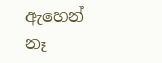ඇහෙන් නෑ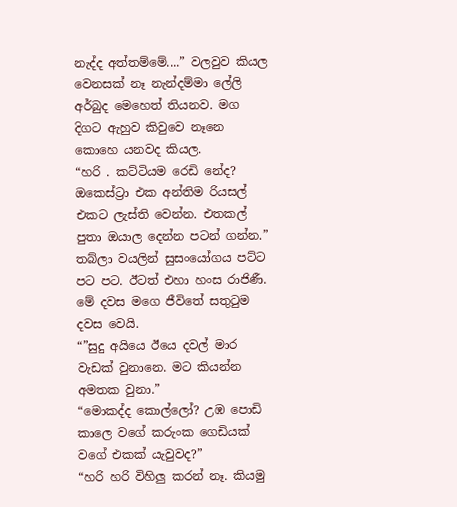නැද්ද අත්තම්මේ....” වලවුව කියල වෙනසක් නෑ නැන්දම්මා ලේලි අර්බුද මෙහෙත් තියනව. මග දිගට ඇහුව කිවුවෙ නෑනෙ කොහෙ යනවද කියල.
“හරි . කට්ටියම රෙඩි නේද? ඔකෙස්ට්‍රා එක අන්තිම රියසල් එකට ලැස්ති වෙන්න. එතකල් පුතා ඔයාල දෙන්න පටන් ගන්න.”
තබ්ලා වයලින් සුසංයෝගය පට්ට පට පට. ඊටත් එහා හංස රාජිණී. මේ දවස මගෙ ජීවිතේ සතුටුම දවස වෙයි.
“”සුදු අයියෙ ඊයෙ දවල් මාර වැඩක් වුනානෙ. මට කියන්න අමතක වුනා.”
“මොකද්ද කොල්ලෝ? උඹ පොඩි කාලෙ වගේ කරුංක ගෙඩියක් වගේ එකක් යැවුවද?”
“හරි හරි විහිලු කරන් නෑ. කියමු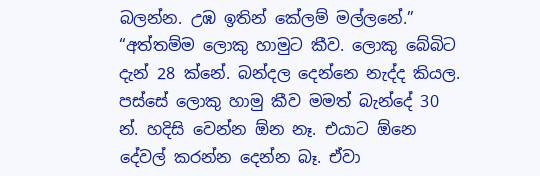බලන්න. උඹ ඉතින් කේලම් මල්ලනේ.”
“අත්තම්ම ලොකු හාමුට කීව. ලොකු බේබිට දැන් 28 ක්නේ. බන්දල දෙන්නෙ නැද්ද කියල. පස්සේ ලොකු හාමු කීව මමත් බැන්දේ 30 න්. හදිසි වෙන්න ඕන නෑ. එයාට ඕනෙ දේවල් කරන්න දෙන්න බෑ. ඒවා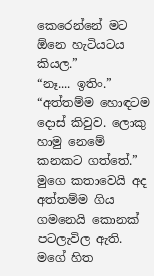කෙරෙන්නේ මට ඕනෙ හැටියටය කියල.”
“නෑ.... ඉතිං.”
“අත්තම්ම හොඳටම දොස් කිවුව. ලොකු හාමු නෙමේ කනකට ගත්තේ.”
මුගෙ කතාවෙයි අද අත්තම්ම ගිය ගමනෙයි කොනක් පටලැවිල ඇති. මගේ හිත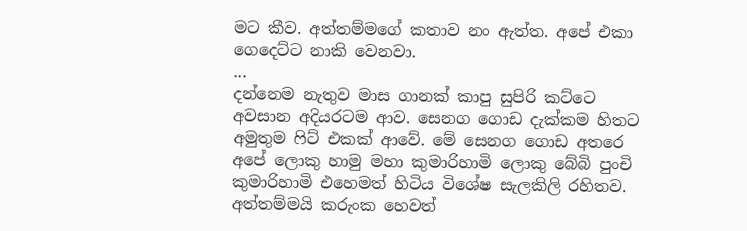මට කීව. අත්තම්මගේ කතාව නං ඇත්ත. අපේ එකා ගෙදෙට්ට නාකි වෙනවා.
...
දන්නෙම නැතුව මාස ගානක් කාපු සුපිරි කට්ටෙ අවසාන අදියරටම ආව. සෙනග ගොඩ දැක්කම හිතට අමුතුම ෆිට් එකක් ආවේ. මේ සෙනග ගොඩ අතරෙ අපේ ලොකු හාමු මහා කුමාරිහාමි ලොකු බේබි පුංචි කුමාරිහාමි එහෙමත් හිටිය විශේෂ සැලකිලි රහිතව. අත්තම්මයි කරුංක හෙවත්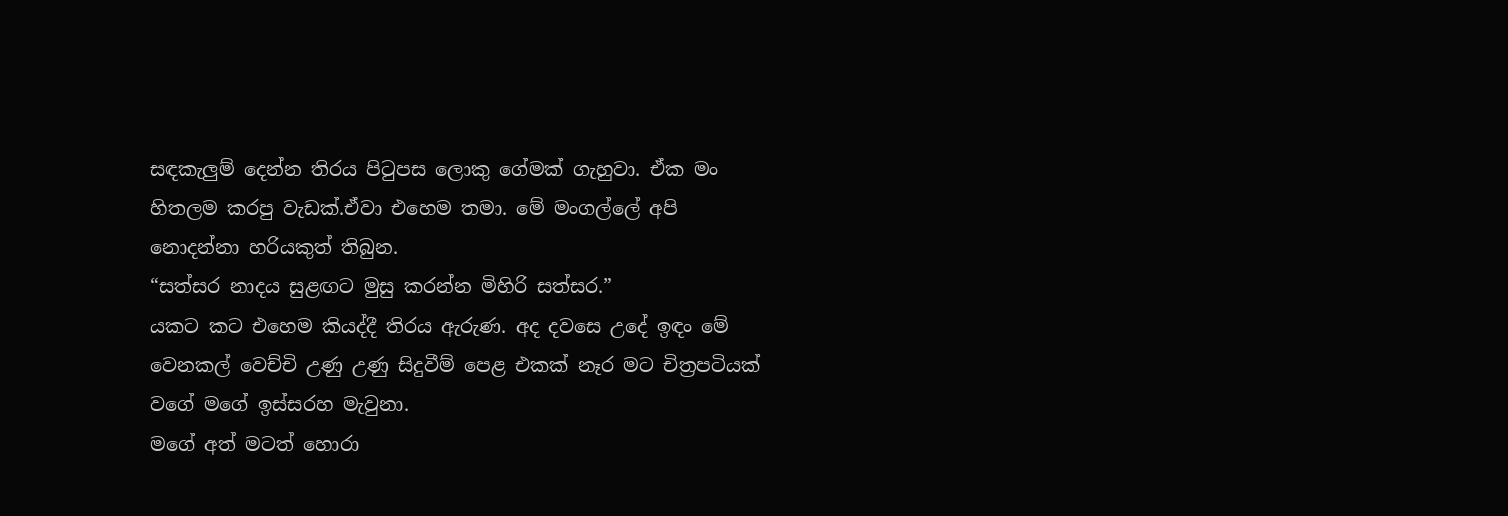සඳකැලුම් දෙන්න තිරය පිටුපස ලොකු ගේමක් ගැහුවා. ඒක මං හිතලම කරපු වැඩක්.ඒවා එහෙම තමා. මේ මංගල්ලේ අපි නොදන්නා හරියකුත් තිබුන.
“සත්සර නාදය සුළඟට මුසු කරන්න මිහිරි සත්සර.”
යකට කට එහෙම කියද්දී තිරය ඇරුණ. අද දවසෙ උදේ ඉඳං මේ වෙනකල් වෙච්චි උණු උණු සිදුවීම් පෙළ එකක් නෑර මට චිත්‍රපටියක් වගේ මගේ ඉස්සරහ මැවුනා.
මගේ අත් මටත් හොරා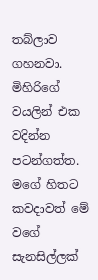තබ්ලාව ගහනවා. මිහිරිගේ වයලින් එක වදින්න පටන්ගත්ත. මගේ හිතට කවදාවත් මේ වගේ සැනසිල්ලක්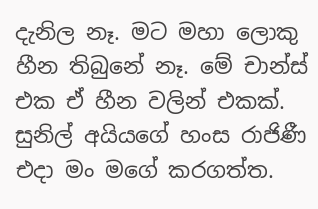දැනිල නෑ. මට මහා ලොකු හීන තිබුනේ නෑ. මේ චාන්ස් එක ඒ හීන වලින් එකක්. සුනිල් අයියගේ හංස රාජිණී එදා මං මගේ කරගත්ත.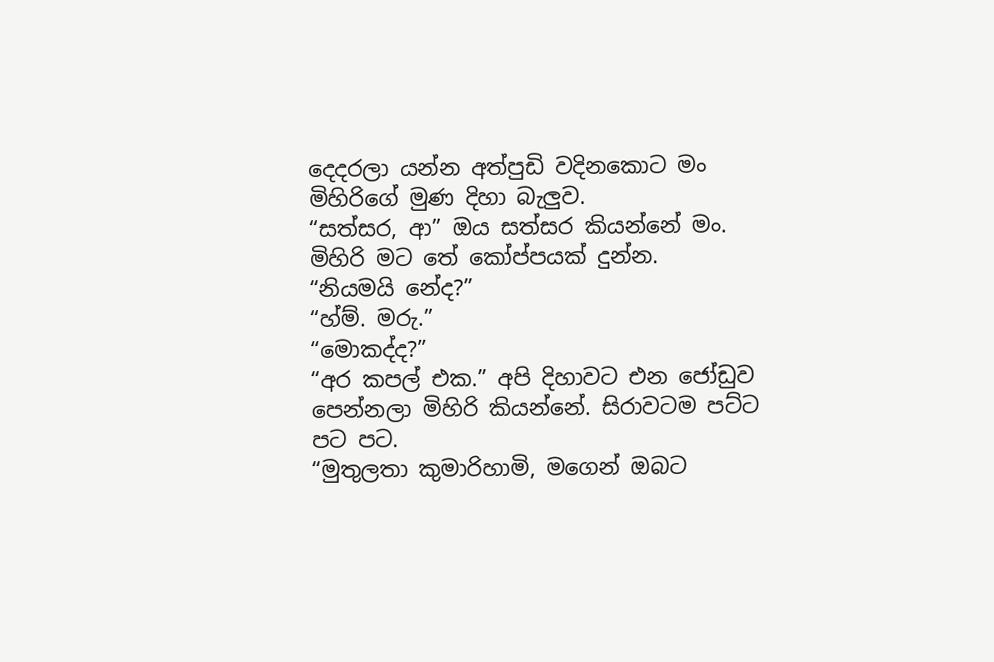දෙදරලා යන්න අත්පුඩි වදිනකොට මං මිහිරිගේ මුණ දිහා බැලුව.
“සත්සර, ආ” ඔය සත්සර කියන්නේ මං. මිහිරි මට තේ කෝප්පයක් දුන්න.
“නියමයි නේද?”
“හ්ම්. මරු.”
“මොකද්ද?”
“අර කපල් එක.” අපි දිහාවට එන ජෝඩුව පෙන්නලා මිහිරි කියන්නේ. සිරාවටම පට්ට පට පට.
“මුතුලතා කුමාරිහාමි, මගෙන් ඔබට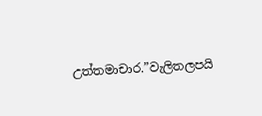උත්තමාචාර.”වැලිතලපයි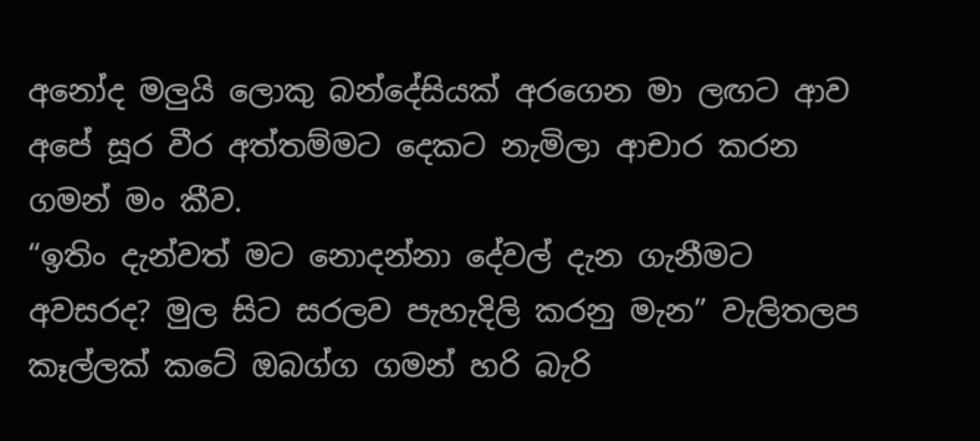අනෝද මලුයි ලොකු බන්දේසියක් අරගෙන මා ලඟට ආව අපේ සූර වීර අත්තම්මට දෙකට නැමිලා ආචාර කරන ගමන් මං කීව.
“ඉතිං දැන්වත් මට නොදන්නා දේවල් දැන ගැනීමට අවසරද? මුල සිට සරලව පැහැදිලි කරනු මැන” වැලිතලප කෑල්ලක් කටේ ඔබග්ග ගමන් හරි බැරි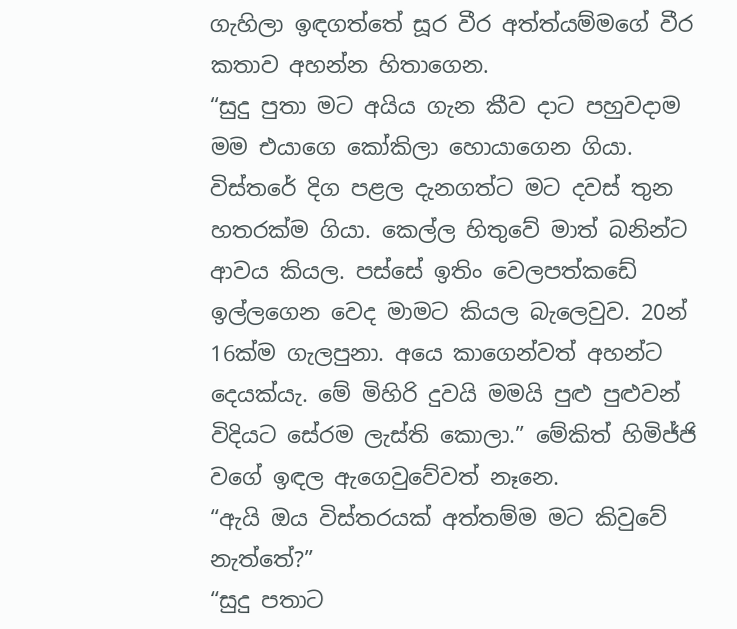ගැහිලා ඉඳගත්තේ සූර වීර අත්ත්යම්මගේ වීර කතාව අහන්න හිතාගෙන.
“සුදු පුතා මට අයිය ගැන කීව දාට පහුවදාම මම එයාගෙ කෝකිලා හොයාගෙන ගියා. විස්තරේ දිග පළල දැනගත්ට මට දවස් තුන හතරක්ම ගියා. කෙල්ල හිතුවේ මාත් බනින්ට ආවය කියල. පස්සේ ඉතිං වෙලපත්කඩේ ඉල්ලගෙන වෙද මාමට කියල බැලෙවුව. 20න් 16ක්ම ගැලපුනා. අයෙ කාගෙන්වත් අහන්ට දෙයක්යැ. මේ මිහිරි දුවයි මමයි පුළු පුළුවන් විදියට සේරම ලැස්ති කොලා.” මේකිත් හිමිජ්ජි වගේ ඉඳල ඇගෙවුවේවත් නෑනෙ.
“ඇයි ඔය විස්තරයක් අත්තම්ම මට කිවුවේ නැත්තේ?”
“සුදු පතාට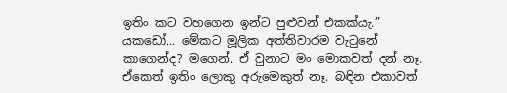ඉතිං කට වහගෙන ඉන්ට පුළුවන් එකක්යැ.”
යකඩෝ... මේකට මූලික අත්තිවාරම වැටුනේ කාගෙන්ද? මගෙන්. ඒ වුනාට මං මොකවත් දන් නෑ. ඒකෙත් ඉතිං ලොකු අරුමෙකුත් නෑ. බඳින එකාවත්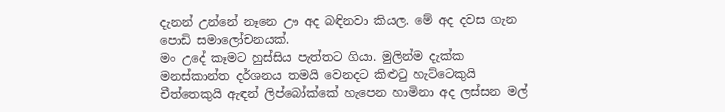දැනන් උන්නේ නෑනෙ ඌ අද බඳිනවා කියල. මේ අද දවස ගැන පොඩි සමාලෝචනයක්.
මං උදේ කෑමට හුස්සිය පැත්තට ගියා. මුලින්ම දැක්ක මනස්කාන්ත දර්ශනය තමයි වෙනදට කිළුටු හැට්ටෙකුයි චීත්තෙකුයි ඇඳන් ලිප්බෝක්කේ හැපෙන හාමිනා අද ලස්සන මල්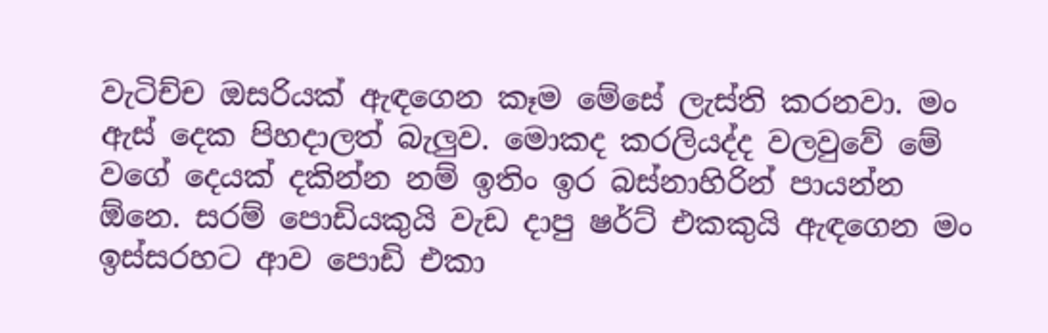වැටිච්ච ඔසරියක් ඇඳගෙන කෑම මේසේ ලැස්ති කරනවා. මං ඇස් දෙක පිහදාලත් බැලුව. මොකද කරලියද්ද වලවුවේ මේ වගේ දෙයක් දකින්න නම් ඉතිං ඉර බස්නාහිරින් පායන්න ඕනෙ. සරම් පොඩියකුයි වැඩ දාපු ෂර්ට් එකකුයි ඇඳගෙන මං ඉස්සරහට ආව පොඩි එකා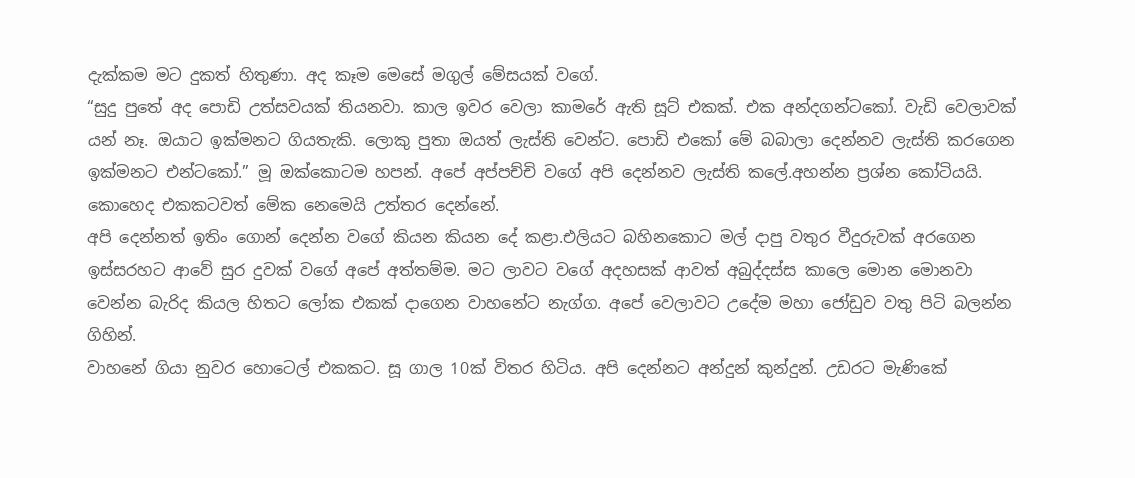දැක්කම මට දුකත් හිතුණා. අද කෑම මෙසේ මගුල් මේසයක් වගේ.
“සුදු පුතේ අද පොඩි උත්සවයක් තියනවා. කාල ඉවර වෙලා කාමරේ ඇති සූට් එකක්. එක අන්දගන්ටකෝ. වැඩි වෙලාවක් යන් නෑ. ඔයාට ඉක්මනට ගියතැකි. ලොකු පුතා ඔයත් ලැස්ති වෙන්ට. පොඩි එකෝ මේ බබාලා දෙන්නව ලැස්ති කරගෙන ඉක්මනට එන්ටකෝ.” මූ ඔක්කොටම හපන්. අපේ අප්පච්චි වගේ අපි දෙන්නව ලැස්ති කලේ.අහන්න ප්‍රශ්න කෝටියයි. කොහෙද එකකටවත් මේක නෙමෙයි උත්තර දෙන්නේ.
අපි දෙන්නත් ඉතිං ගොන් දෙන්න වගේ කියන කියන දේ කළා.එලියට බහිනකොට මල් දාපු වතුර වීදුරුවක්‌ අරගෙන ඉස්සරහට ආවේ සුර දුවක් වගේ අපේ අත්තම්ම. මට ලාවට වගේ අදහසක් ආවත් අබුද්දස්ස කාලෙ මොන මොනවා වෙන්න බැරිද කියල හිතට ලෝක එකක් දාගෙන වාහනේට නැග්ග. අපේ වෙලාවට උදේම මහා ජෝඩුව වතු පිටි බලන්න ගිහින්.
වාහනේ ගියා නුවර හොටෙල් එකකට. සූ ගාල 10ක් විතර හිටිය. අපි දෙන්නට අන්දුන් කුන්දුන්. උඩරට මැණිකේ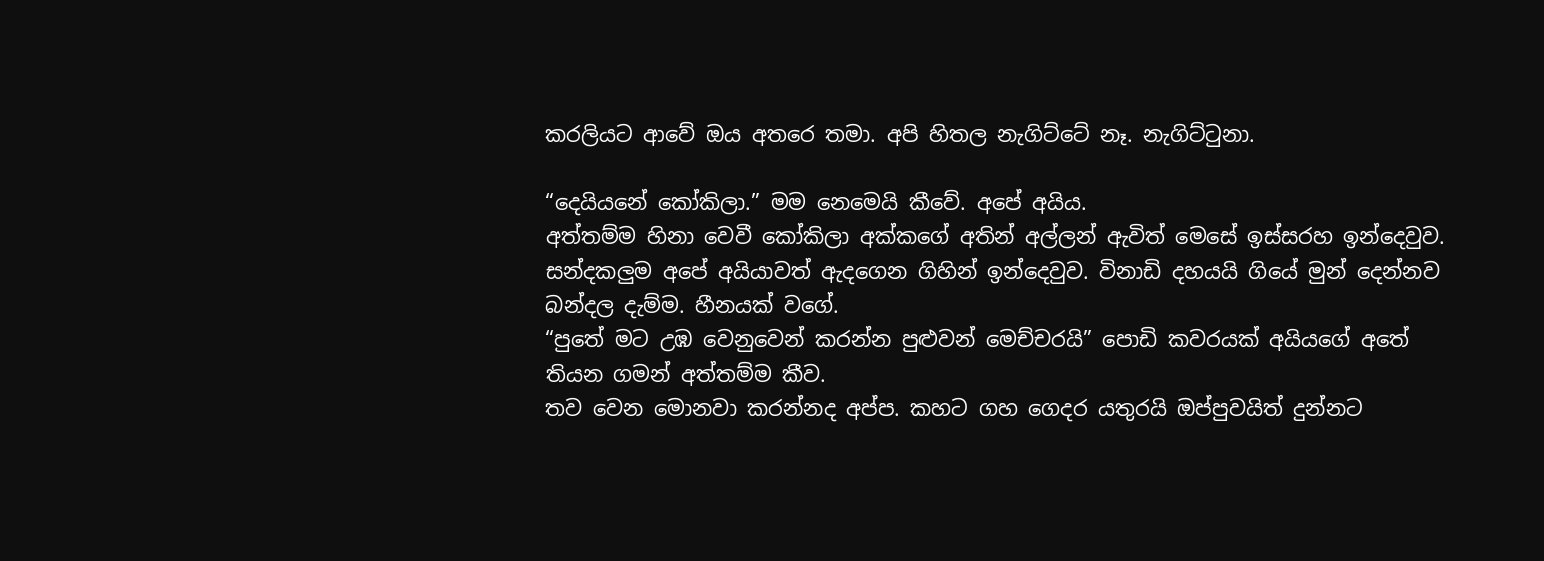කරලියට ආවේ ඔය අතරෙ තමා. අපි හිතල නැගිට්ටේ නෑ. නැගිට්ටුනා.

“දෙයියනේ කෝකිලා.” මම නෙමෙයි කීවේ. අපේ අයිය.
අත්තම්ම හිනා වෙවී කෝකිලා අක්කගේ අතින් අල්ලන් ඇවිත් මෙසේ ඉස්සරහ ඉන්දෙවුව. සන්දකලුම අපේ අයියාවත් ඇදගෙන ගිහින් ඉන්දෙවුව. විනාඩි දහයයි ගියේ මුන් දෙන්නව බන්දල දැම්ම. හීනයක්‌ වගේ.
“පුතේ මට උඹ වෙනුවෙන් කරන්න පුළුවන් මෙච්චරයි” පොඩි කවරයක් අයියගේ අතේ තියන ගමන් අත්තම්ම කීව.
තව වෙන මොනවා කරන්නද අප්ප. කහට ගහ ගෙදර යතුරයි ඔප්පුවයිත් දුන්නට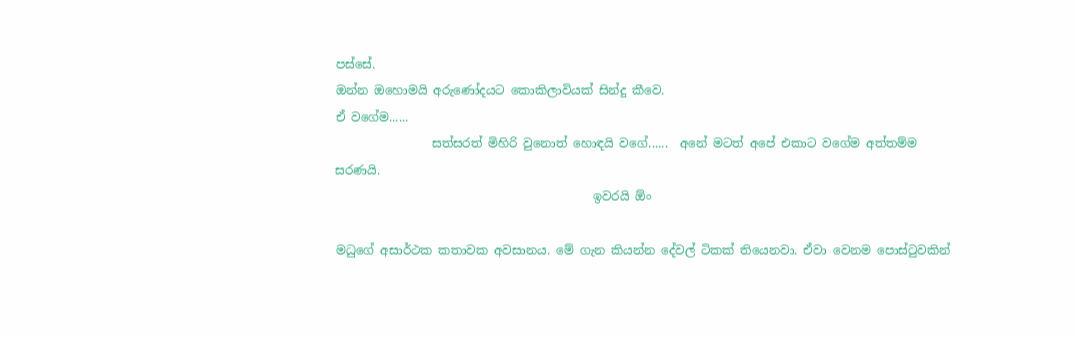පස්සේ.
ඔන්න ඔහොමයි අරුණෝදයට කොකිලාවියක් සින්දු කීවෙ.
ඒ වගේම......
                සත්සරත් මිහිරි වුනොත් හොඳයි වගේ......  අනේ මටත් අපේ එකාට වගේම අත්තම්ම සරණයි.
                                           ඉවරයි ඕං

මධුගේ අසාර්ථක කතාවක අවසානය. මේ ගැන කියන්න දේවල් ටිකක් තියෙනවා. ඒවා වෙනම පොස්ටුවකින්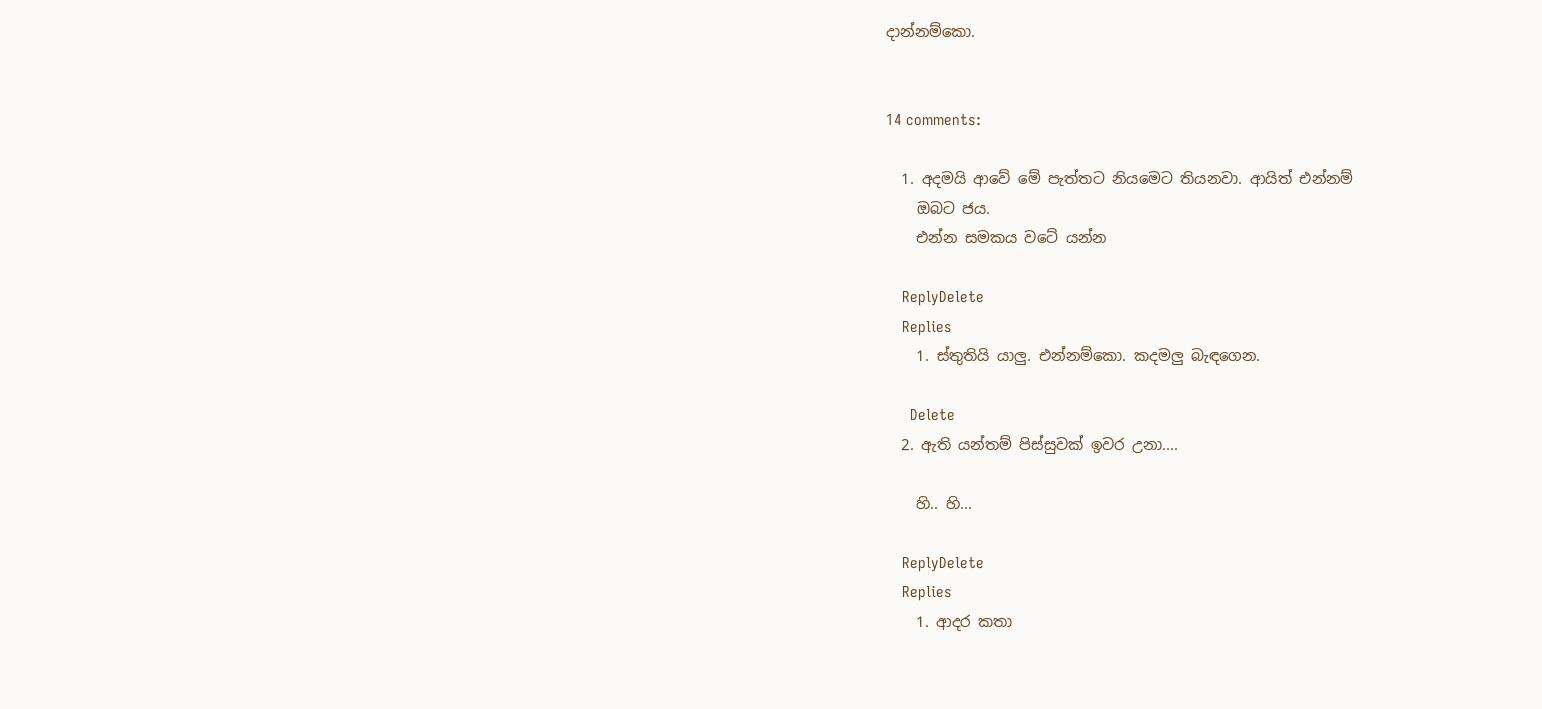දාන්නම්කො.


14 comments:

  1. අදමයි ආවේ මේ පැත්තට නියමෙට තියනවා. ආයිත් එන්නම්
    ඔබට ජය.
    එන්න සමකය වටේ යන්න

    ReplyDelete
    Replies
    1. ස්තුතියි යාලු. එන්නම්කො. කදමලු බැඳගෙන.

      Delete
  2. ඇති යන්තම් පිස්සුවක් ඉවර උනා....

    හි.. හි...

    ReplyDelete
    Replies
    1. ආදර කතා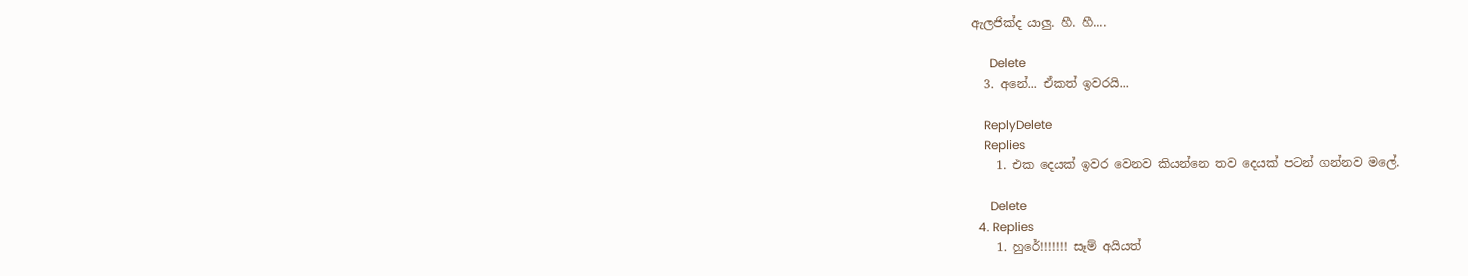ඇලජික්ද යාලු. හී. හී....

      Delete
  3. අනේ... ඒකත් ඉවරයි...

    ReplyDelete
    Replies
    1. එක දෙයක් ඉවර වෙනව කියන්නෙ තව දෙයක් පටන් ගන්නව මලේ.

      Delete
  4. Replies
    1. හුරේ!!!!!!! සෑම් අයියත්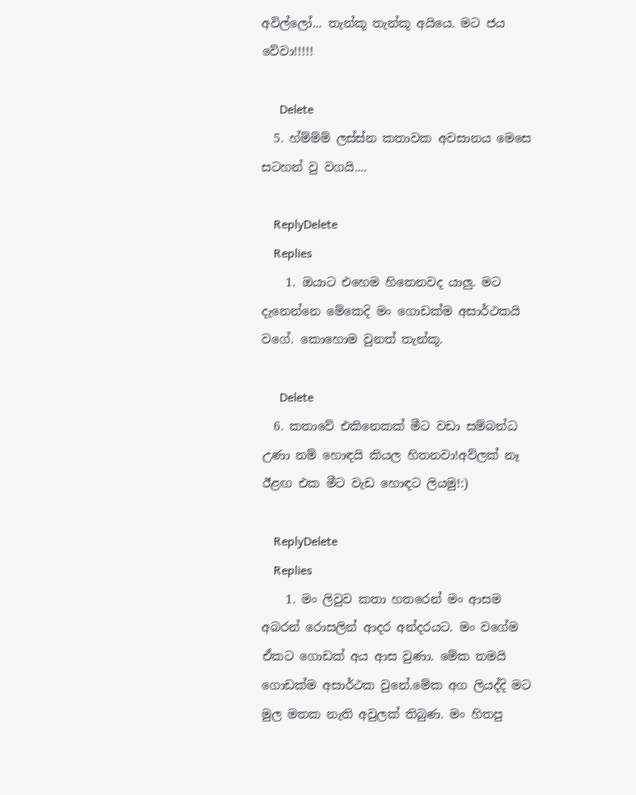අවිල්ලෝ... තැන්කූ තැන්කූ අයියෙ. මට ජය වේවා!!!!!

      Delete
  5. හ්ම්ම්ම් ලස්ස්න කතාවක අවසානය මෙසෙ සටහන් වු වගයි....

    ReplyDelete
    Replies
    1. ඔයාට එහෙම හිතෙනවද යාලු. මට දැනෙන්නෙ මේකෙදි මං ගොඩක්ම අසාර්ථකයි වගේ. කොහොම වුනත් තැන්කූ.

      Delete
  6. කතාවේ එකිනෙකක් මීට වඩා සම්බන්ධ උණා නම් හොඳයි කියල හිතනවා!අව්ලක් නෑ ඊළඟ එක මීට වැඩ හොඳට ලියමු!:)

    ReplyDelete
    Replies
    1. මං ලිවුව කතා හතරෙන් මං ආසම අබරන් රොසලින් ආදර අන්දරයට. මං වගේම ඒකට ගොඩක් අය ආස වුණා. මේක තමයි ගොඩක්ම අසාර්ථක වුනේ.මේක අග ලියද්දි මට මුල මතක නැති අවුලක් තිබුණ. මං හිතපු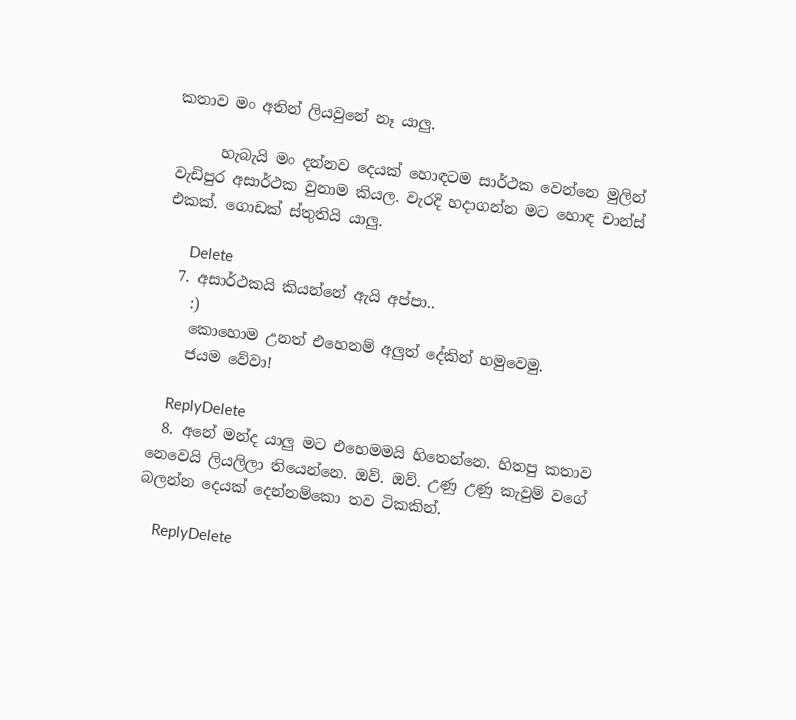කතාව මං අතින් ලියවුනේ නෑ යාලු.

      හැබැයි මං දන්නව දෙයක් හොඳටම සාර්ථක වෙන්නෙ මුලින් වැඩිපුර අසාර්ථක වුනාම කියල. වැරදි හදාගන්න මට හොඳ චාන්ස් එකක්. ගොඩක් ස්තුතියි යාලු.

      Delete
  7. අසාර්ථකයි කියන්නේ ඇයි අප්පා..
    :)
    කොහොම උනත් එහෙනම් අලුත් දේකින් හමුවෙමු.
    ජයම වේවා!

    ReplyDelete
  8. අනේ මන්ද යාලු මට එහෙමමයි හිතෙන්නෙ. හිතපු කතාව නෙවෙයි ලියලිලා තියෙන්නෙ. ඔව්. ඔව්. උණු උණු කැවුම් වගේ බලන්න දෙයක් දෙන්නම්කො තව ටිකකින්.

    ReplyDelete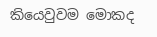කියෙවුවම මොකද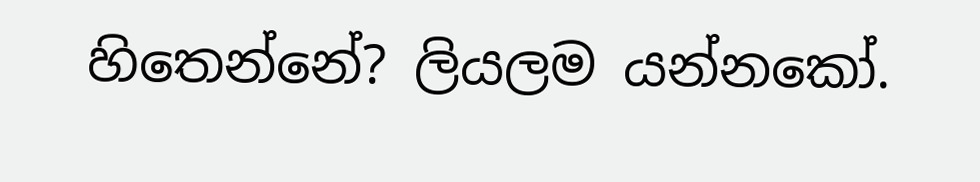හිතෙන්නේ? ලියලම යන්නකෝ.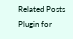Related Posts Plugin for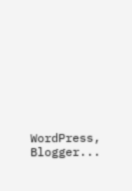WordPress, Blogger...